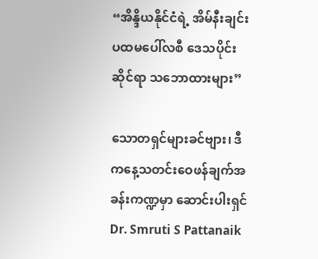“အိန္ဒိယနိုင်ငံရဲ့ အိမ်နီးချင်းပထမပေါ်လစီ ဒေသပိုင်းဆိုင်ရာ သဘောထားများ”

သောတရှင်များခင်ဗျား၊ ဒီကနေ့သတင်းဝေဖန်ချက်အခန်းကဏ္ဍမှာ ဆောင်းပါးရှင် Dr. Smruti S Pattanaik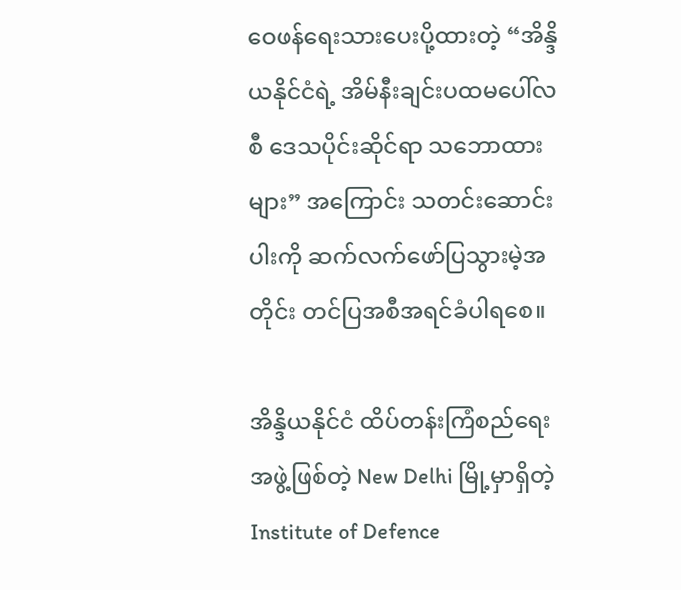ဝေဖန်ရေးသားပေးပို့ထားတဲ့ “အိန္ဒိယနိုင်ငံရဲ့ အိမ်နီးချင်းပထမပေါ်လစီ ဒေသပိုင်းဆိုင်ရာ သဘောထားများ” အကြောင်း သတင်းဆောင်းပါးကို ဆက်လက်ဖော်ပြသွားမဲ့အတိုင်း တင်ပြအစီအရင်ခံပါရစေ။

အိန္ဒိယနိုင်ငံ ထိပ်တန်းကြံစည်ရေးအဖွဲ့ဖြစ်တဲ့ New Delhi မြို့မှာရှိတဲ့ Institute of Defence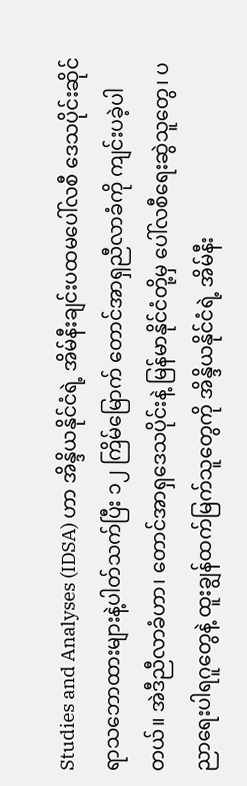Studies and Analyses (IDSA) ဟာ အိန္ဒိယနိုင်ငံရဲ့ အိမ်နီးချင်းပထမပေါ်လစီ ဒေသပိုင်းဆိုင်ရာသဘောထားများနဲ့ပါတ်သက်ပြီး ၁၂ ကြိမ်မြောက် တောင်အာရှညီလာခံကို ကျင်းပခဲ့ပါတယ်။ အဲဒီညီလာခံဟာ၊ တောင်အာရှဒေသပိုင်းနဲ့ မြန်မာနိုင်ငံတို့မှ ပေါ်လစီရေးဆွဲသူတွေ၊ ပညာရေးပါရဂူတွေနဲ့ ထူးချွန်ထက်မြက်သူတွေကို အိန္ဒိယနိုင်ငံရဲ့ အိမ်နီး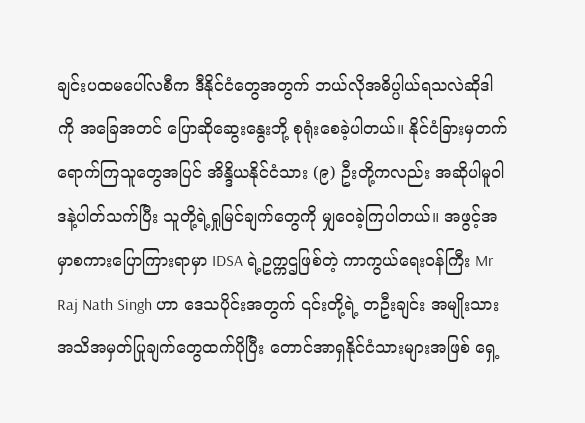ချင်းပထမပေါ်လစီက ဒီနိုင်ငံတွေအတွက် ဘယ်လိုအဓိပ္ပါယ်ရသလဲဆိုဒါကို အခြေအတင် ပြောဆိုဆွေးနွေးဘို့ စုရုံးစေခဲ့ပါတယ်။ နိုင်ငံခြားမှတက်ရောက်ကြသူတွေအပြင် အိန္ဒိယနိုင်ငံသား (၉) ဦးတို့ကလည်း အဆိုပါမူဝါဒနဲ့ပါတ်သက်ပြီး သူတို့ရဲ့ရှုမြင်ချက်တွေကို မျှဝေခဲ့ကြပါတယ်။ အဖွင့်အမှာစကားပြောကြားရာမှာ IDSA ရဲ့ဥက္ကဌဖြစ်တဲ့ ကာကွယ်ရေးဝန်ကြီး Mr Raj Nath Singh ဟာ ဒေသပိုင်းအတွက် ၎င်းတို့ရဲ့ တဦးချင်း အမျိုးသားအသိအမှတ်ပြုချက်တွေထက်ပိုပြီး တောင်အာရှနိုင်ငံသားများအဖြစ် ရှေ့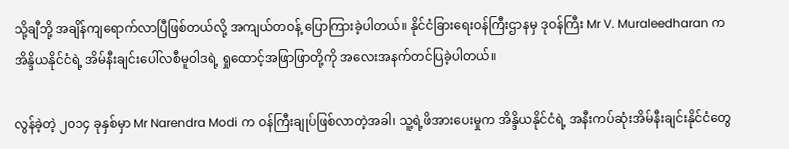သို့ချီဘို့ အချိန်ကျရောက်လာပြီဖြစ်တယ်လို့ အကျယ်တဝန့် ပြောကြားခဲ့ပါတယ်။ နိုင်ငံခြားရေးဝန်ကြီးဌာနမှ ဒုဝန်ကြီး Mr V. Muraleedharan က အိန္ဒိယနိုင်ငံရဲ့ အိမ်နီးချင်းပေါ်လစီမူဝါဒရဲ့ ရှုထောင့်အဖြာဖြာတို့ကို အလေးအနက်တင်ပြခဲ့ပါတယ်။

လွန်ခဲ့တဲ့ ၂၀၁၄ ခုနှစ်မှာ Mr Narendra Modi က ဝန်ကြီးချုပ်ဖြစ်လာတဲ့အခါ၊ သူ့ရဲ့ဖိအားပေးမှုက အိန္ဒိယနိုင်ငံရဲ့ အနီးကပ်ဆုံးအိမ်နီးချင်းနိုင်ငံတွေ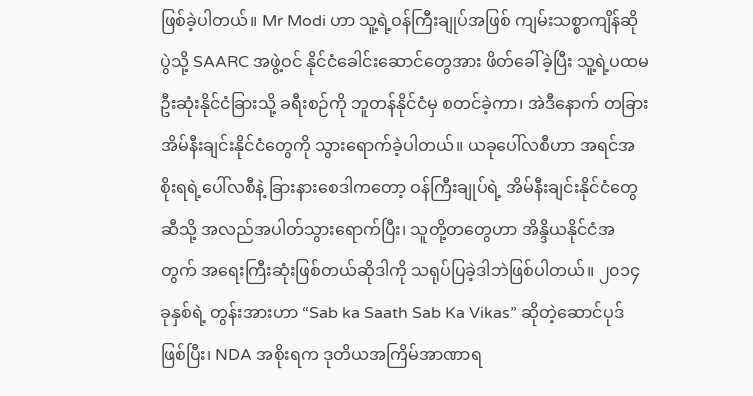ဖြစ်ခဲ့ပါတယ်။ Mr Modi ဟာ သူ့ရဲ့ဝန်ကြီးချုပ်အဖြစ် ကျမ်းသစ္စာကျိန်ဆိုပွဲသို့ SAARC အဖွဲ့ဝင် နိုင်ငံခေါင်းဆောင်တွေအား ဖိတ်ခေါ်ခဲ့ပြီး သူ့ရဲ့ပထမဦးဆုံးနိုင်ငံခြားသို့ ခရီးစဉ်ကို ဘူတန်နိုင်ငံမှ စတင်ခဲ့ကာ၊ အဲဒီနောက် တခြားအိမ်နီးချင်းနိုင်ငံတွေကို သွားရောက်ခဲ့ပါတယ်။ ယခုပေါ်လစီဟာ အရင်အစိုးရရဲ့ပေါ်လစီနဲ့ ခြားနားစေဒါကတော့ ဝန်ကြီးချုပ်ရဲ့ အိမ်နီးချင်းနိုင်ငံတွေဆီသို့ အလည်အပါတ်သွားရောက်ပြီး၊ သူတို့တတွေဟာ အိန္ဒိယနိုင်ငံအတွက် အရေးကြီးဆုံးဖြစ်တယ်ဆိုဒါကို သရုပ်ပြခဲ့ဒါဘဲဖြစ်ပါတယ်။ ၂၀၁၄ ခုနှစ်ရဲ့ တွန်းအားဟာ “Sab ka Saath Sab Ka Vikas” ဆိုတဲ့ဆောင်ပုဒ်ဖြစ်ပြီး၊ NDA အစိုးရက ဒုတိယအကြိမ်အာဏာရ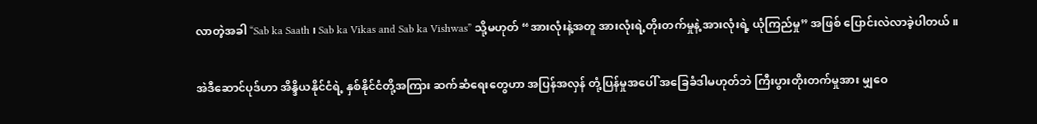လာတဲ့အခါ “Sab ka Saath ၊ Sab ka Vikas and Sab ka Vishwas” သို့မဟုတ် “အားလုံးနဲ့အတူ အားလုံးရဲ့တိုးတက်မှုနဲ့ အားလုံးရဲ့ ယုံကြည်မှု” အဖြစ် ပြောင်းလဲလာခဲ့ပါတယ်။

အဲဒီဆောင်ပုဒ်ဟာ အိန္ဒိယနိုင်ငံရဲ့ နှစ်နိုင်ငံတို့အကြား ဆက်ဆံရေးတွေဟာ အပြန်အလှန် တုံ့ပြန်မှုအပေါ် အခြေခံဒါမဟုတ်ဘဲ ကြီးပွားတိုးတက်မှုအား မျှဝေ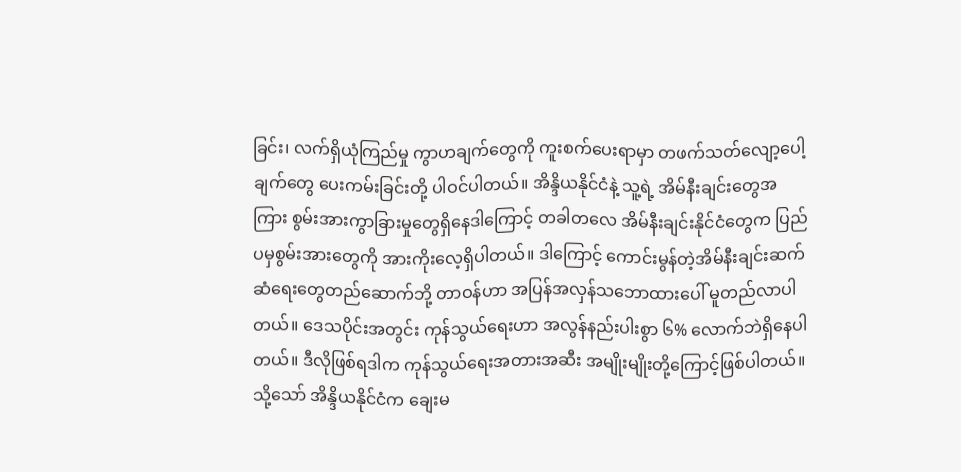ခြင်း၊ လက်ရှိယုံကြည်မှု ကွာဟချက်တွေကို ကူးစက်ပေးရာမှာ တဖက်သတ်လျော့ပေါ့ချက်တွေ ပေးကမ်းခြင်းတို့ ပါဝင်ပါတယ်။ အိန္ဒိယနိုင်ငံနဲ့ သူ့ရဲ့ အိမ်နီးချင်းတွေအကြား စွမ်းအားကွာခြားမှုတွေရှိနေဒါကြောင့် တခါတလေ အိမ်နီးချင်းနိုင်ငံတွေက ပြည်ပမှစွမ်းအားတွေကို အားကိုးလေ့ရှိပါတယ်။ ဒါကြောင့် ကောင်းမွန်တဲ့အိမ်နီးချင်းဆက်ဆံရေးတွေတည်ဆောက်ဘို့ တာဝန်ဟာ အပြန်အလှန်သဘောထားပေါ် မူတည်လာပါတယ်။ ဒေသပိုင်းအတွင်း ကုန်သွယ်ရေးဟာ အလွန်နည်းပါးစွာ ၆% လောက်ဘဲရှိနေပါတယ်။ ဒီလိုဖြစ်ရဒါက ကုန်သွယ်ရေးအတားအဆီး အမျိုးမျိုးတို့ကြောင့်ဖြစ်ပါတယ်။ သို့သော် အိန္ဒိယနိုင်ငံက ချေးမ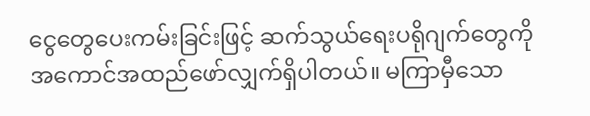ငွေတွေပေးကမ်းခြင်းဖြင့် ဆက်သွယ်ရေးပရိုဂျက်တွေကို အကောင်အထည်ဖော်လျှက်ရှိပါတယ်။ မကြာမှီသော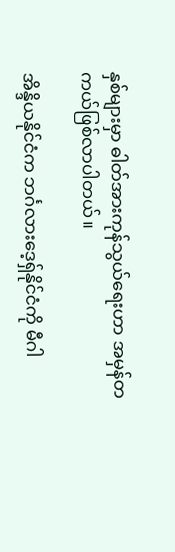နှစ်များမှာ ဓါတ်အားကုန်သွယ်ရေးဟာ အမှန်တကယ်ဖြစ်လာပါတယ်။

အိန္ဒိယနိုင်ငံက ဘင်္ဂလားဒေ့ရှ်နိုင်ငံကို မီဂါ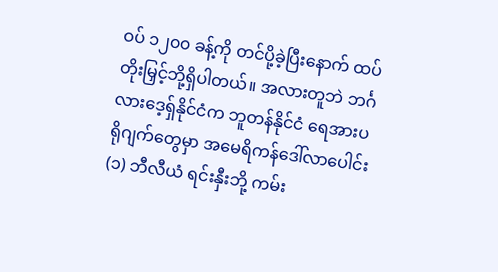ဝပ် ၁၂၀၀ ခန့်ကို တင်ပို့ခဲ့ပြီးနောက် ထပ်တိုးမြှင့်ဘို့ရှိပါတယ်။ အလားတူဘဲ ဘင်္ဂလားဒေ့ရှ်နိုင်ငံက ဘူတန်နိုင်ငံ ရေအားပရိုဂျက်တွေမှာ အမေရိကန်ဒေါ်လာပေါင်း (၁) ဘီလီယံ ရင်းနှီးဘို့ ကမ်း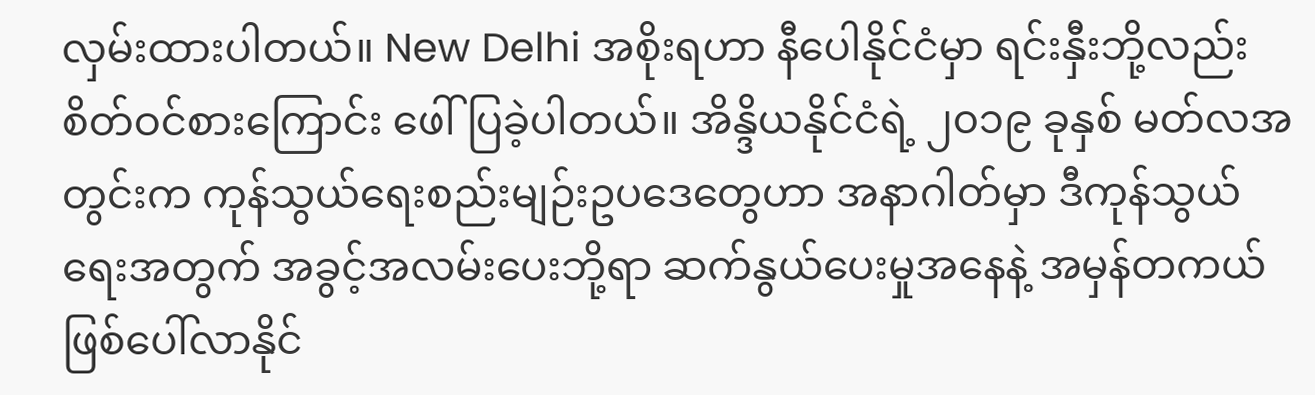လှမ်းထားပါတယ်။ New Delhi အစိုးရဟာ နီပေါနိုင်ငံမှာ ရင်းနှီးဘို့လည်း စိတ်ဝင်စားကြောင်း ဖေါ်ပြခဲ့ပါတယ်။ အိန္ဒိယနိုင်ငံရဲ့ ၂၀၁၉ ခုနှစ် မတ်လအတွင်းက ကုန်သွယ်ရေးစည်းမျဉ်းဥပဒေတွေဟာ အနာဂါတ်မှာ ဒီကုန်သွယ်ရေးအတွက် အခွင့်အလမ်းပေးဘို့ရာ ဆက်နွယ်ပေးမှုအနေနဲ့ အမှန်တကယ်ဖြစ်ပေါ်လာနိုင်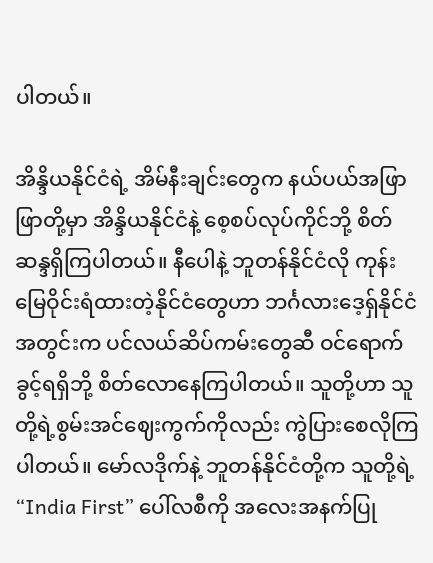ပါတယ်။

အိန္ဒိယနိုင်ငံရဲ့ အိမ်နီးချင်းတွေက နယ်ပယ်အဖြာဖြာတို့မှာ အိန္ဒိယနိုင်ငံနဲ့ စေ့စပ်လုပ်ကိုင်ဘို့ စိတ်ဆန္ဒရှိကြပါတယ်။ နီပေါနဲ့ ဘူတန်နိုင်ငံလို ကုန်းမြေဝိုင်းရံထားတဲ့နိုင်ငံတွေဟာ ဘင်္ဂလားဒေ့ရှ်နိုင်ငံအတွင်းက ပင်လယ်ဆိပ်ကမ်းတွေဆီ ဝင်ရောက်ခွင့်ရရှိဘို့ စိတ်လောနေကြပါတယ်။ သူတို့ဟာ သူတို့ရဲ့စွမ်းအင်ဈေးကွက်ကိုလည်း ကွဲပြားစေလိုကြပါတယ်။ မော်လဒိုက်နဲ့ ဘူတန်နိုင်ငံတို့က သူတို့ရဲ့ “India First” ပေါ်လစီကို အလေးအနက်ပြု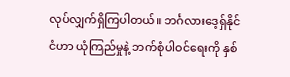လုပ်လျှက်ရှိကြပါတယ်။ ဘင်္ဂလားဒေ့ရှ်နိုင်ငံဟာ ယုံကြည်မှုနဲ့ ဘက်စုံပါဝင်ရေးကို နှစ်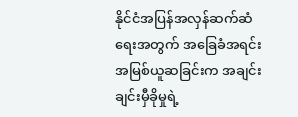နိုင်ငံအပြန်အလှန်ဆက်ဆံရေးအတွက် အခြေခံအရင်းအမြစ်ယူဆခြင်းက အချင်းချင်းမှီခိုမှုရဲ့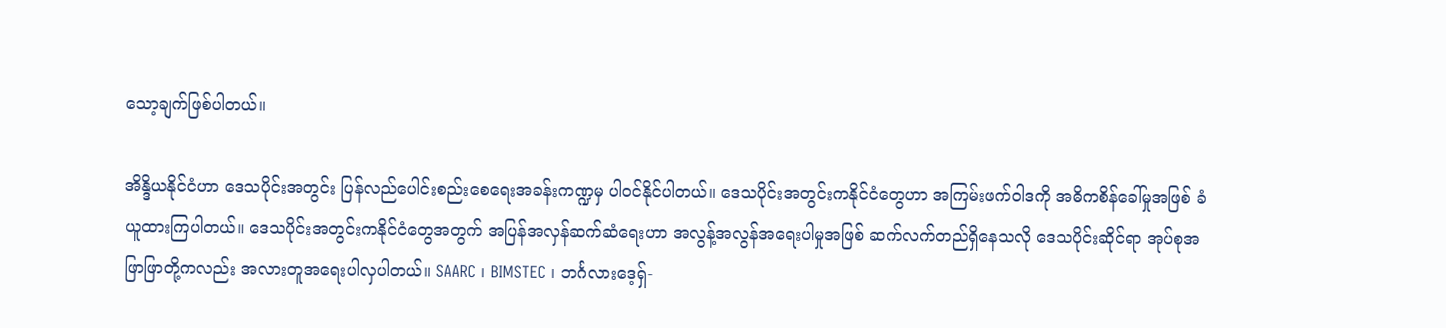သော့ချက်ဖြစ်ပါတယ်။

အိန္ဒိယနိုင်ငံဟာ ဒေသပိုင်းအတွင်း ပြန်လည်ပေါင်းစည်းစေရေးအခန်းကဏ္ဍမှ ပါဝင်နိုင်ပါတယ်။ ဒေသပိုင်းအတွင်းကနိုင်ငံတွေဟာ အကြမ်းဖက်ဝါဒကို အဓိကစိန်ခေါ်မှုအဖြစ် ခံယူထားကြပါတယ်။ ဒေသပိုင်းအတွင်းကနိုင်ငံတွေအတွက် အပြန်အလှန်ဆက်ဆံရေးဟာ အလွန့်အလွန်အရေးပါမှုအဖြစ် ဆက်လက်တည်ရှိနေသလို ဒေသပိုင်းဆိုင်ရာ အုပ်စုအဖြာဖြာတို့ကလည်း အလားတူအရေးပါလှပါတယ်။ SAARC ၊ BIMSTEC ၊ ဘင်္ဂလားဒေ့ရှ်-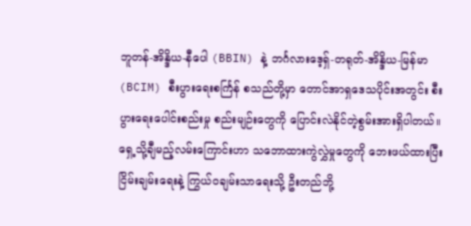ဘူတန်-အိန္ဒိယ-နီပေါ (BBIN) နဲ့ ဘင်္ဂလားဒေ့ရှ်-တရုတ်-အိန္ဒိယ-မြန်မာ (BCIM) စီးပွားရေးစင်္ကြန် စသည်တို့မှာ တောင်အာရှဒေသပိုင်းအတွင်း စီးပွားရေးပေါင်းစည်းမှု စည်းမျဉ်းတွေကို ပြောင်းလဲနိုင်တဲ့စွမ်းအားရှိပါတယ်။ ရှေ့သို့ချီမည့်လမ်းကြောင်းဟာ သဘောထားကွဲလွှဲမှုတွေကို ဘေးဖယ်ထားပြီး ငြိမ်းချမ်းရေးနဲ့ ကြွယ်ဝချမ်းသာရေးသို့ ဦးတည်ဘို့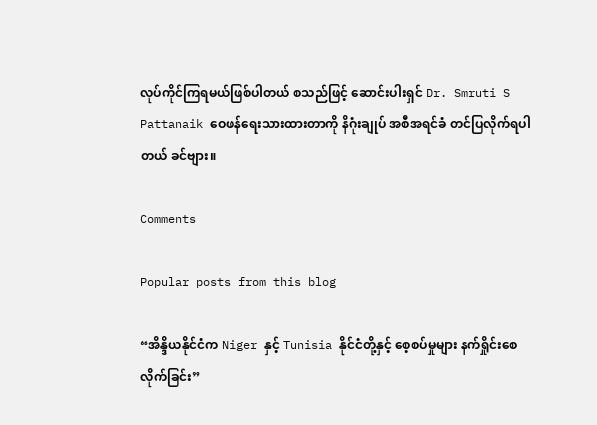လုပ်ကိုင်ကြရမယ်ဖြစ်ပါတယ် စသည်ဖြင့် ဆောင်းပါးရှင် Dr. Smruti S Pattanaik ဝေဖန်ရေးသားထားတာကို နိဂုံးချုပ် အစီအရင်ခံ တင်ပြလိုက်ရပါတယ် ခင်ဗျား။

Comments

Popular posts from this blog

“အိန္ဒိယနိုင်ငံက Niger နှင့် Tunisia နိုင်ငံတို့နှင့် စေ့စပ်မှုများ နက်ရှိုင်းစေလိုက်ခြင်း”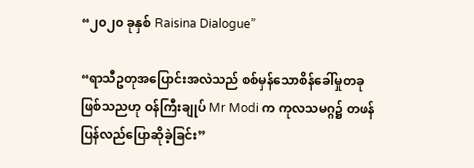“၂၀၂၀ ခုနှစ် Raisina Dialogue”

“ရာသီဥတုအပြောင်းအလဲသည် စစ်မှန်သောစိန်ခေါ်မှုတခုဖြစ်သညဟု ဝန်ကြီးချုပ် Mr Modi က ကုလသမဂ္ဂ၌ တဖန်ပြန်လည်ပြောဆိုခဲ့ခြင်း”